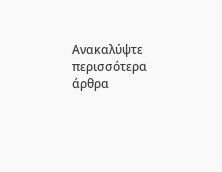Ανακαλύψτε περισσότερα άρθρα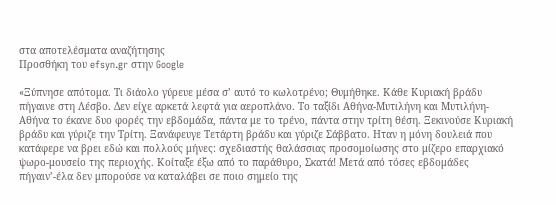στα αποτελέσματα αναζήτησης
Προσθήκη του efsyn.gr στην Google

«Ξύπνησε απότομα. Τι διάολο γύρευε μέσα σ’ αυτό το κωλοτρένο; Θυμήθηκε. Κάθε Κυριακή βράδυ πήγαινε στη Λέσβο. Δεν είχε αρκετά λεφτά για αεροπλάνο. Το ταξίδι Αθήνα-Μυτιλήνη και Μυτιλήνη-Αθήνα το έκανε δυο φορές την εβδομάδα, πάντα με το τρένο, πάντα στην τρίτη θέση. Ξεκινούσε Κυριακή βράδυ και γύριζε την Τρίτη. Ξανάφευγε Τετάρτη βράδυ και γύριζε Σάββατο. Ηταν η μόνη δουλειά που κατάφερε να βρει εδώ και πολλούς μήνες: σχεδιαστής θαλάσσιας προσομοίωσης στο μίζερο επαρχιακό ψωρο-μουσείο της περιοχής. Κοίταξε έξω από το παράθυρο, Σκατά! Μετά από τόσες εβδομάδες πήγαιν’-έλα δεν μπορούσε να καταλάβει σε ποιο σημείο της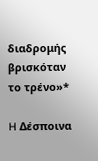διαδρομής βρισκόταν το τρένο»*

H Δέσποινα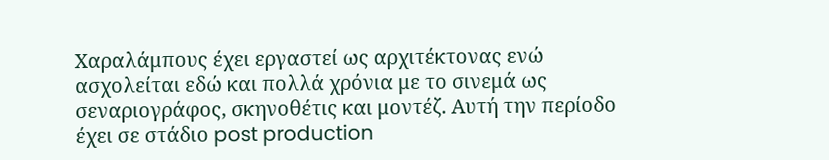Χαραλάμπους έχει εργαστεί ως αρχιτέκτονας ενώ ασχολείται εδώ και πολλά χρόνια με το σινεμά ως σεναριογράφος, σκηνοθέτις και μοντέζ. Αυτή την περίοδο έχει σε στάδιο post production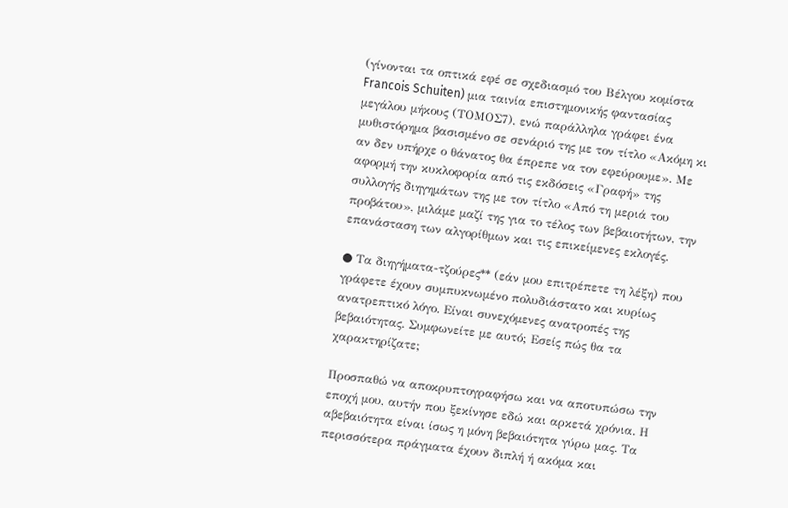(γίνονται τα οπτικά εφέ σε σχεδιασμό του Βέλγου κομίστα Francois Schuiten) μια ταινία επιστημονικής φαντασίας μεγάλου μήκους (ΤΟΜΟΣ7), ενώ παράλληλα γράφει ένα μυθιστόρημα βασισμένο σε σενάριό της με τον τίτλο «Ακόμη κι αν δεν υπήρχε ο θάνατος θα έπρεπε να τον εφεύρουμε». Με αφορμή την κυκλοφορία από τις εκδόσεις «Γραφή» της συλλογής διηγημάτων της με τον τίτλο «Από τη μεριά του προβάτου», μιλάμε μαζί της για το τέλος των βεβαιοτήτων, την επανάσταση των αλγορίθμων και τις επικείμενες εκλογές.

● Τα διηγήματα-τζούρες** (εάν μου επιτρέπετε τη λέξη) που γράφετε έχουν συμπυκνωμένο πολυδιάστατο και κυρίως ανατρεπτικό λόγο. Είναι συνεχόμενες ανατροπές της βεβαιότητας. Συμφωνείτε με αυτό; Εσείς πώς θα τα χαρακτηρίζατε;

Προσπαθώ να αποκρυπτογραφήσω και να αποτυπώσω την εποχή μου, αυτήν που ξεκίνησε εδώ και αρκετά χρόνια. Η αβεβαιότητα είναι ίσως η μόνη βεβαιότητα γύρω μας. Τα περισσότερα πράγματα έχουν διπλή ή ακόμα και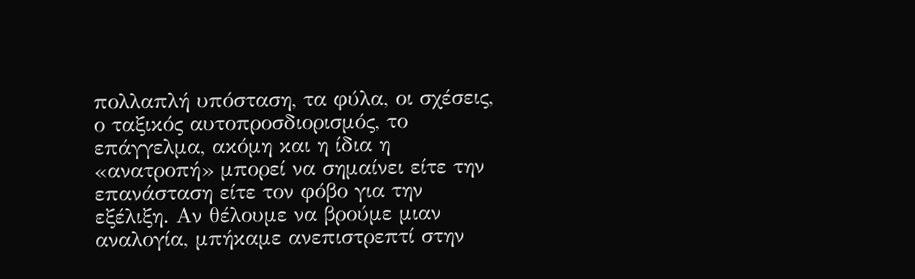πολλαπλή υπόσταση, τα φύλα, οι σχέσεις, ο ταξικός αυτοπροσδιορισμός, το επάγγελμα, ακόμη και η ίδια η «ανατροπή» μπορεί να σημαίνει είτε την επανάσταση είτε τον φόβο για την εξέλιξη. Αν θέλουμε να βρούμε μιαν αναλογία, μπήκαμε ανεπιστρεπτί στην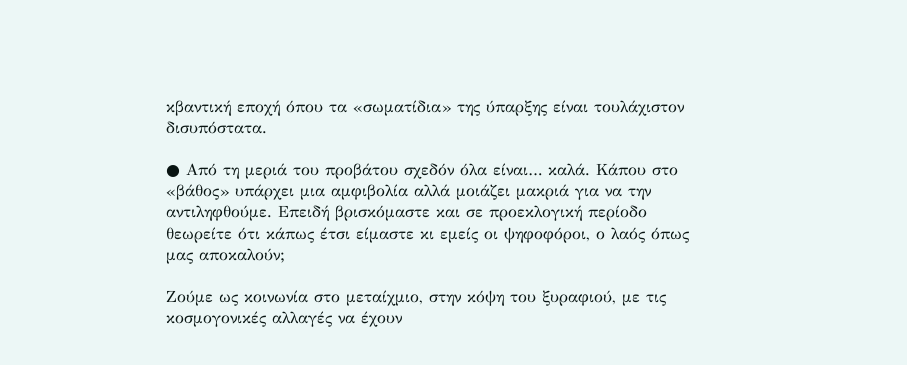κβαντική εποχή όπου τα «σωματίδια» της ύπαρξης είναι τουλάχιστον δισυπόστατα.

● Από τη μεριά του προβάτου σχεδόν όλα είναι… καλά. Κάπου στο «βάθος» υπάρχει μια αμφιβολία αλλά μοιάζει μακριά για να την αντιληφθούμε. Επειδή βρισκόμαστε και σε προεκλογική περίοδο θεωρείτε ότι κάπως έτσι είμαστε κι εμείς οι ψηφοφόροι, ο λαός όπως μας αποκαλούν;

Ζούμε ως κοινωνία στο μεταίχμιο, στην κόψη του ξυραφιού, με τις κοσμογονικές αλλαγές να έχουν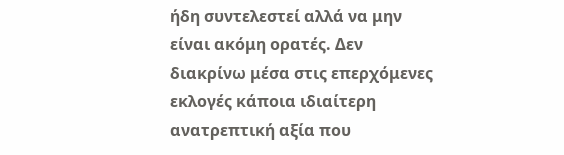ήδη συντελεστεί αλλά να μην είναι ακόμη ορατές. Δεν διακρίνω μέσα στις επερχόμενες εκλογές κάποια ιδιαίτερη ανατρεπτική αξία που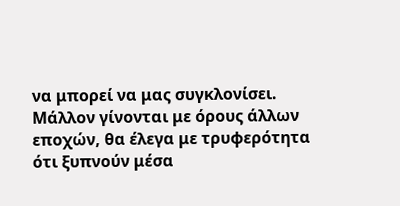να μπορεί να μας συγκλονίσει. Μάλλον γίνονται με όρους άλλων εποχών, θα έλεγα με τρυφερότητα ότι ξυπνούν μέσα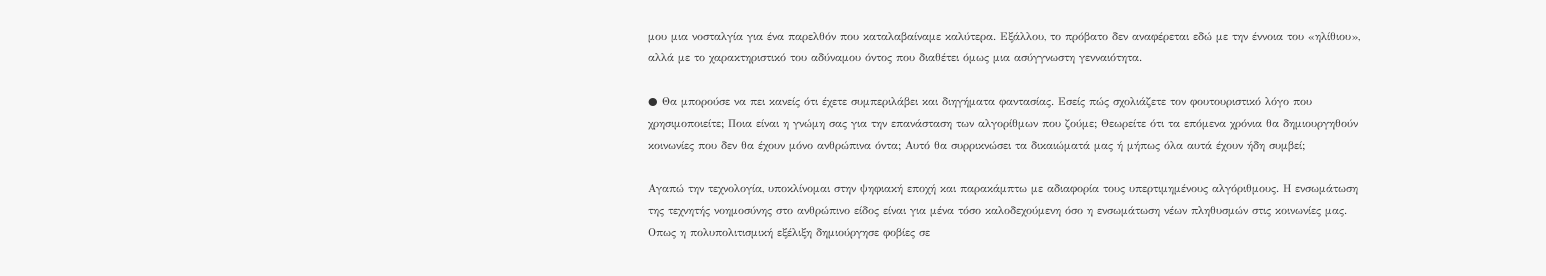μου μια νοσταλγία για ένα παρελθόν που καταλαβαίναμε καλύτερα. Εξάλλου, το πρόβατο δεν αναφέρεται εδώ με την έννοια του «ηλίθιου», αλλά με το χαρακτηριστικό του αδύναμου όντος που διαθέτει όμως μια ασύγγνωστη γενναιότητα.

● Θα μπορούσε να πει κανείς ότι έχετε συμπεριλάβει και διηγήματα φαντασίας. Εσείς πώς σχολιάζετε τον φουτουριστικό λόγο που χρησιμοποιείτε; Ποια είναι η γνώμη σας για την επανάσταση των αλγορίθμων που ζούμε; Θεωρείτε ότι τα επόμενα χρόνια θα δημιουργηθούν κοινωνίες που δεν θα έχουν μόνο ανθρώπινα όντα; Αυτό θα συρρικνώσει τα δικαιώματά μας ή μήπως όλα αυτά έχουν ήδη συμβεί;

Αγαπώ την τεχνολογία, υποκλίνομαι στην ψηφιακή εποχή και παρακάμπτω με αδιαφορία τους υπερτιμημένους αλγόριθμους. Η ενσωμάτωση της τεχνητής νοημοσύνης στο ανθρώπινο είδος είναι για μένα τόσο καλοδεχούμενη όσο η ενσωμάτωση νέων πληθυσμών στις κοινωνίες μας. Οπως η πολυπολιτισμική εξέλιξη δημιούργησε φοβίες σε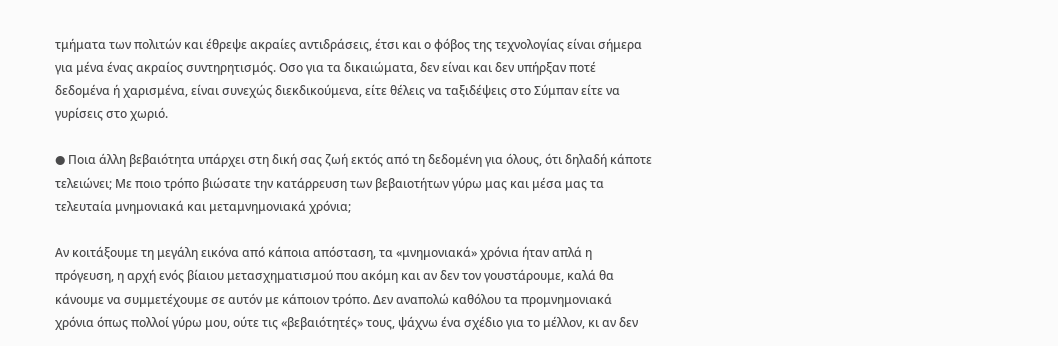τμήματα των πολιτών και έθρεψε ακραίες αντιδράσεις, έτσι και ο φόβος της τεχνολογίας είναι σήμερα για μένα ένας ακραίος συντηρητισμός. Οσο για τα δικαιώματα, δεν είναι και δεν υπήρξαν ποτέ δεδομένα ή χαρισμένα, είναι συνεχώς διεκδικούμενα, είτε θέλεις να ταξιδέψεις στο Σύμπαν είτε να γυρίσεις στο χωριό.

● Ποια άλλη βεβαιότητα υπάρχει στη δική σας ζωή εκτός από τη δεδομένη για όλους, ότι δηλαδή κάποτε τελειώνει; Με ποιο τρόπο βιώσατε την κατάρρευση των βεβαιοτήτων γύρω μας και μέσα μας τα τελευταία μνημονιακά και μεταμνημονιακά χρόνια;

Αν κοιτάξουμε τη μεγάλη εικόνα από κάποια απόσταση, τα «μνημονιακά» χρόνια ήταν απλά η πρόγευση, η αρχή ενός βίαιου μετασχηματισμού που ακόμη και αν δεν τον γουστάρουμε, καλά θα κάνουμε να συμμετέχουμε σε αυτόν με κάποιον τρόπο. Δεν αναπολώ καθόλου τα προμνημονιακά χρόνια όπως πολλοί γύρω μου, ούτε τις «βεβαιότητές» τους, ψάχνω ένα σχέδιο για το μέλλον, κι αν δεν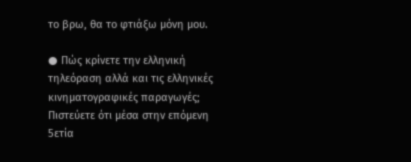το βρω, θα το φτιάξω μόνη μου.

● Πώς κρίνετε την ελληνική τηλεόραση αλλά και τις ελληνικές κινηματογραφικές παραγωγές; Πιστεύετε ότι μέσα στην επόμενη 5ετία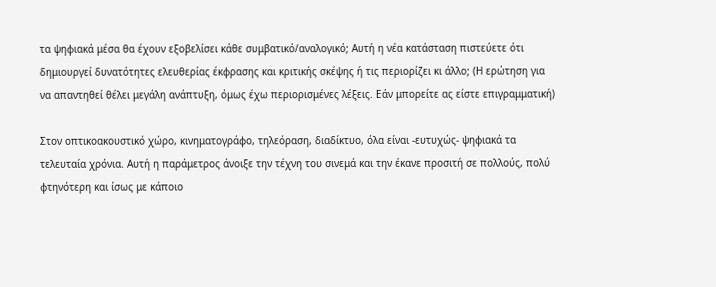τα ψηφιακά μέσα θα έχουν εξοβελίσει κάθε συμβατικό/αναλογικό; Αυτή η νέα κατάσταση πιστεύετε ότι δημιουργεί δυνατότητες ελευθερίας έκφρασης και κριτικής σκέψης ή τις περιορίζει κι άλλο; (Η ερώτηση για να απαντηθεί θέλει μεγάλη ανάπτυξη, όμως έχω περιορισμένες λέξεις. Εάν μπορείτε ας είστε επιγραμματική)

Στον οπτικοακουστικό χώρο, κινηματογράφο, τηλεόραση, διαδίκτυο, όλα είναι -ευτυχώς- ψηφιακά τα τελευταία χρόνια. Αυτή η παράμετρος άνοιξε την τέχνη του σινεμά και την έκανε προσιτή σε πολλούς, πολύ φτηνότερη και ίσως με κάποιο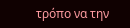τρόπο να την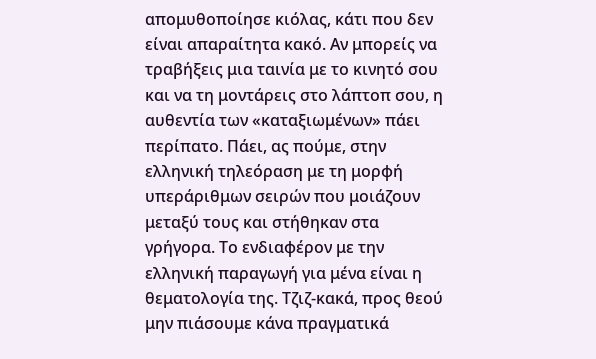απομυθοποίησε κιόλας, κάτι που δεν είναι απαραίτητα κακό. Αν μπορείς να τραβήξεις μια ταινία με το κινητό σου και να τη μοντάρεις στο λάπτοπ σου, η αυθεντία των «καταξιωμένων» πάει περίπατο. Πάει, ας πούμε, στην ελληνική τηλεόραση με τη μορφή υπεράριθμων σειρών που μοιάζουν μεταξύ τους και στήθηκαν στα γρήγορα. Το ενδιαφέρον με την ελληνική παραγωγή για μένα είναι η θεματολογία της. Τζιζ-κακά, προς θεού μην πιάσουμε κάνα πραγματικά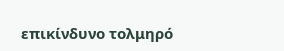επικίνδυνο τολμηρό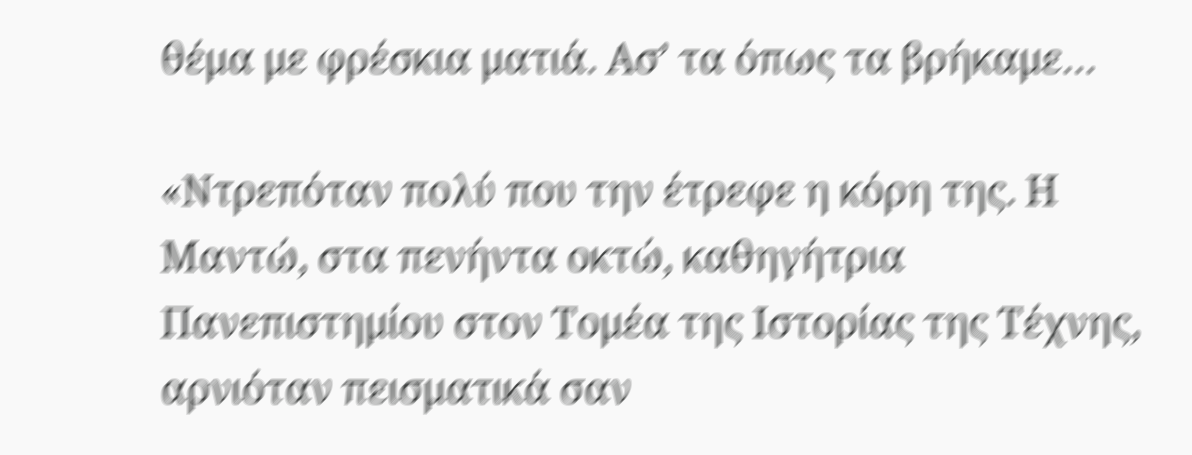θέμα με φρέσκια ματιά. Ασ’ τα όπως τα βρήκαμε…

«Ντρεπόταν πολύ που την έτρεφε η κόρη της. Η Μαντώ, στα πενήντα οκτώ, καθηγήτρια Πανεπιστημίου στον Τομέα της Ιστορίας της Τέχνης, αρνιόταν πεισματικά σαν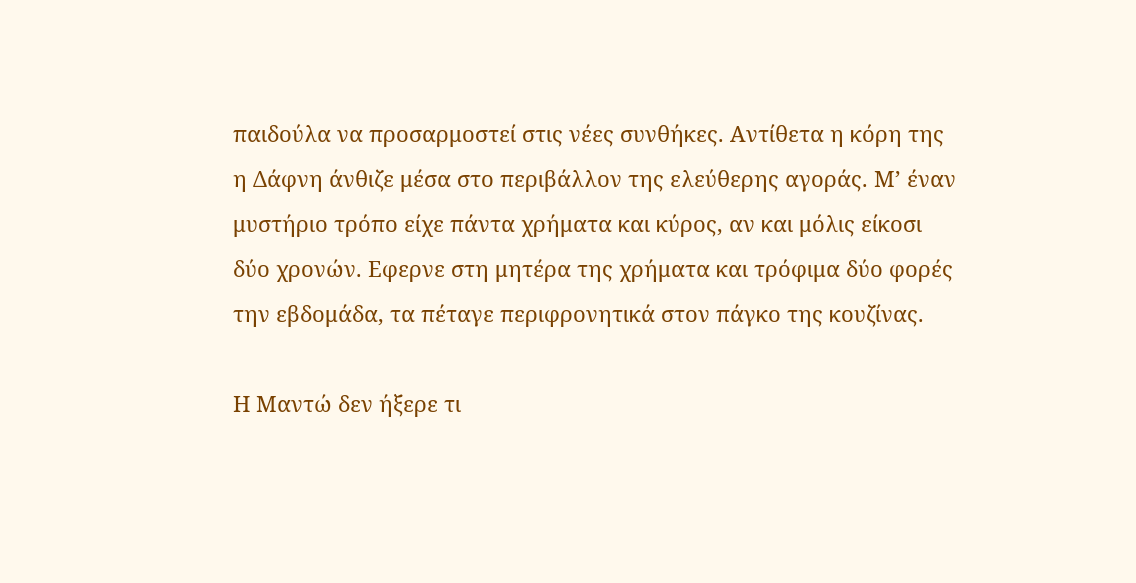παιδούλα να προσαρμοστεί στις νέες συνθήκες. Αντίθετα η κόρη της η Δάφνη άνθιζε μέσα στο περιβάλλον της ελεύθερης αγοράς. Μ’ έναν μυστήριο τρόπο είχε πάντα χρήματα και κύρος, αν και μόλις είκοσι δύο χρονών. Εφερνε στη μητέρα της χρήματα και τρόφιμα δύο φορές την εβδομάδα, τα πέταγε περιφρονητικά στον πάγκο της κουζίνας.

Η Μαντώ δεν ήξερε τι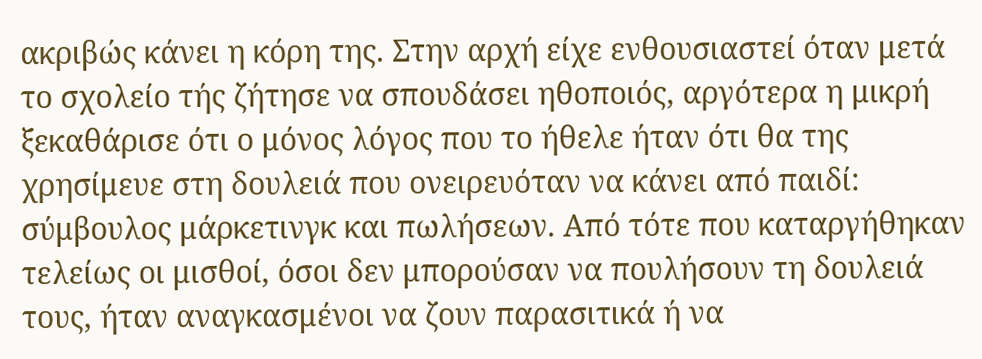ακριβώς κάνει η κόρη της. Στην αρχή είχε ενθουσιαστεί όταν μετά το σχολείο τής ζήτησε να σπουδάσει ηθοποιός, αργότερα η μικρή ξεκαθάρισε ότι ο μόνος λόγος που το ήθελε ήταν ότι θα της χρησίμευε στη δουλειά που ονειρευόταν να κάνει από παιδί: σύμβουλος μάρκετινγκ και πωλήσεων. Από τότε που καταργήθηκαν τελείως οι μισθοί, όσοι δεν μπορούσαν να πουλήσουν τη δουλειά τους, ήταν αναγκασμένοι να ζουν παρασιτικά ή να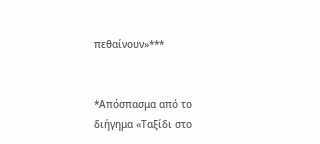πεθαίνουν»***


*Απόσπασμα από το διήγημα «Ταξίδι στο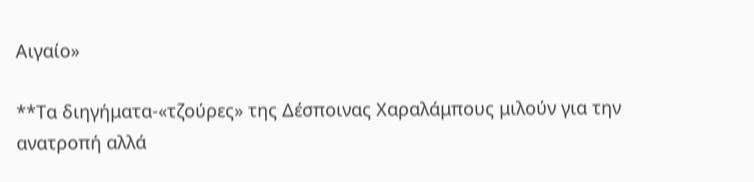Αιγαίο»

**Τα διηγήματα-«τζούρες» της Δέσποινας Χαραλάμπους μιλούν για την ανατροπή αλλά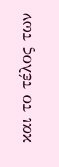και το τέλος των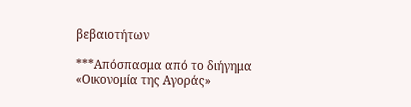βεβαιοτήτων

***Απόσπασμα από το διήγημα «Οικονομία της Αγοράς»